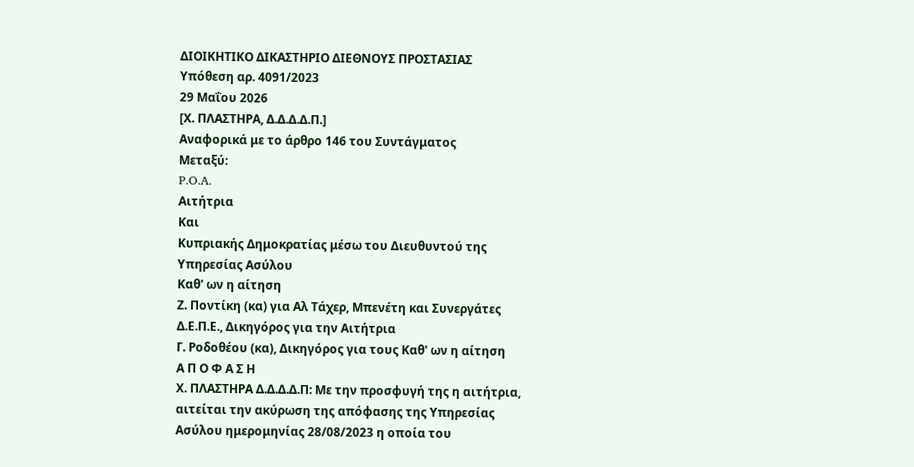ΔΙΟΙΚΗΤΙΚΟ ΔΙΚΑΣΤΗΡΙΟ ΔΙΕΘΝΟΥΣ ΠΡΟΣΤΑΣΙΑΣ
Υπόθεση αρ. 4091/2023
29 Μαΐου 2026
[Χ. ΠΛΑΣΤΗΡΑ, Δ.Δ.Δ.Δ.Π.]
Αναφορικά με το άρθρο 146 του Συντάγματος
Μεταξύ:
P.O.A.
Αιτήτρια
Και
Κυπριακής Δημοκρατίας μέσω του Διευθυντού της Υπηρεσίας Ασύλου
Καθ' ων η αίτηση
Ζ. Ποντίκη (κα) για Αλ Τάχερ, Μπενέτη και Συνεργάτες Δ.Ε.Π.Ε., Δικηγόρος για την Αιτήτρια
Γ. Ροδοθέου (κα), Δικηγόρος για τους Καθ' ων η αίτηση
Α Π Ο Φ Α Σ Η
Χ. ΠΛΑΣΤΗΡΑ Δ.Δ.Δ.Δ.Π: Με την προσφυγή της η αιτήτρια, αιτείται την ακύρωση της απόφασης της Υπηρεσίας Ασύλου ημερομηνίας 28/08/2023 η οποία του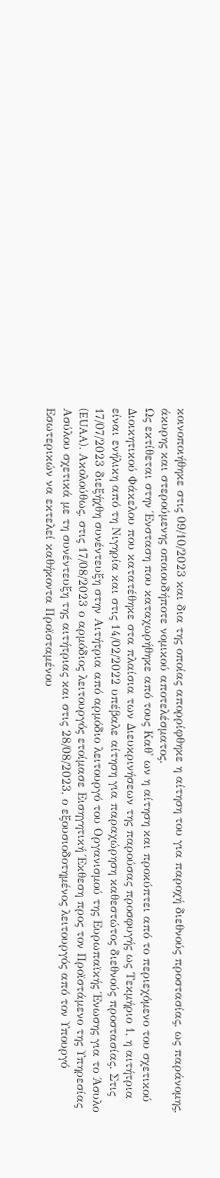κοινοποιήθηκε στις 09/10/2023 και δια της οποίας απορρίφθηκε η αίτηση του για παροχή διεθνούς προστασίας, ως παράνομης, άκυρης και στερούμενης οποιουδήποτε νομικού αποτελέσματος.
Ως εκτίθεται στην Ένσταση που καταχωρήθηκε από τους Καθ' ων η αίτηση και προκύπτει από το περιεχόμενο του σχετικού Διοικητικού Φάκελου που κατατέθηκε στα πλαίσια των Διευκρινήσεων της παρούσας προσφυγής ως Τεκμήριο 1, η αιτήτρια είναι ενήλικη από τη Νιγηρία και στις 14/02/2022 υπέβαλε αίτηση για παραχώρηση καθεστώτος διεθνούς προστασίας. Στις 17/07/2023 διεξήχθη συνέντευξη στην Αιτήτρια από αρμόδιο λειτουργό του Οργανισμού της Ευρωπαϊκής Ένωσης για το Άσυλο (EUAA). Ακολούθως, στις 17/08/2023 ο αρμόδιος λειτουργός ετοίμασε Εισηγητική Έκθεση προς τον Προϊστάμενο της Υπηρεσίας Ασύλου σχετικά με τη συνέντευξη της αιτήτριας και στις 28/08/2023, ο εξουσιοδοτημένος λειτουργός από τον Υπουργό Εσωτερικών να εκτελεί καθήκοντα Προϊσταμένου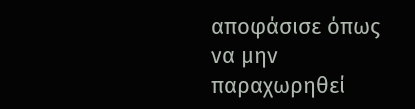αποφάσισε όπως να μην παραχωρηθεί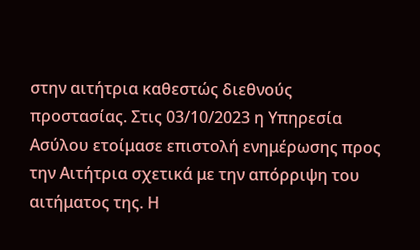στην αιτήτρια καθεστώς διεθνούς προστασίας. Στις 03/10/2023 η Υπηρεσία Ασύλου ετοίμασε επιστολή ενημέρωσης προς την Αιτήτρια σχετικά με την απόρριψη του αιτήματος της. Η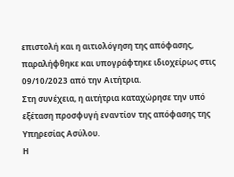επιστολή και η αιτιολόγηση της απόφασης, παραλήφθηκε και υπογράφτηκε ιδιοχείρως στις 09/10/2023 από την Αιτήτρια.
Στη συνέχεια, η αιτήτρια καταχώρησε την υπό εξέταση προσφυγή εναντίον της απόφασης της Υπηρεσίας Ασύλου.
Η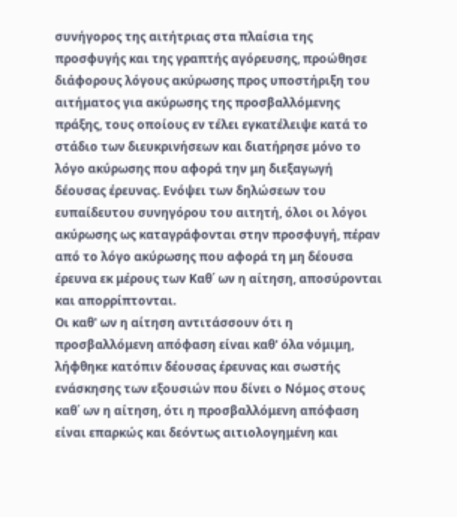συνήγορος της αιτήτριας στα πλαίσια της προσφυγής και της γραπτής αγόρευσης, προώθησε διάφορους λόγους ακύρωσης προς υποστήριξη του αιτήματος για ακύρωσης της προσβαλλόμενης πράξης, τους οποίους εν τέλει εγκατέλειψε κατά το στάδιο των διευκρινήσεων και διατήρησε μόνο το λόγο ακύρωσης που αφορά την μη διεξαγωγή δέουσας έρευνας. Ενόψει των δηλώσεων του ευπαίδευτου συνηγόρου του αιτητή, όλοι οι λόγοι ακύρωσης ως καταγράφονται στην προσφυγή, πέραν από το λόγο ακύρωσης που αφορά τη μη δέουσα έρευνα εκ μέρους των Καθ΄ ων η αίτηση, αποσύρονται και απορρίπτονται.
Οι καθ' ων η αίτηση αντιτάσσουν ότι η προσβαλλόμενη απόφαση είναι καθ' όλα νόμιμη, λήφθηκε κατόπιν δέουσας έρευνας και σωστής ενάσκησης των εξουσιών που δίνει ο Νόμος στους καθ΄ ων η αίτηση, ότι η προσβαλλόμενη απόφαση είναι επαρκώς και δεόντως αιτιολογημένη και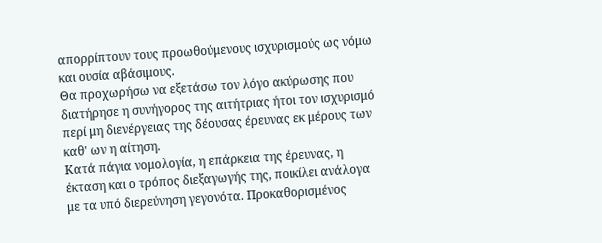απορρίπτουν τους προωθούμενους ισχυρισμούς ως νόμω και ουσία αβάσιμους.
Θα προχωρήσω να εξετάσω τον λόγο ακύρωσης που διατήρησε η συνήγορος της αιτήτριας ήτοι τον ισχυρισμό περί μη διενέργειας της δέουσας έρευνας εκ μέρους των καθ' ων η αίτηση.
Κατά πάγια νομολογία, η επάρκεια της έρευνας, η έκταση και ο τρόπος διεξαγωγής της, ποικίλει ανάλογα με τα υπό διερεύνηση γεγονότα. Προκαθορισμένος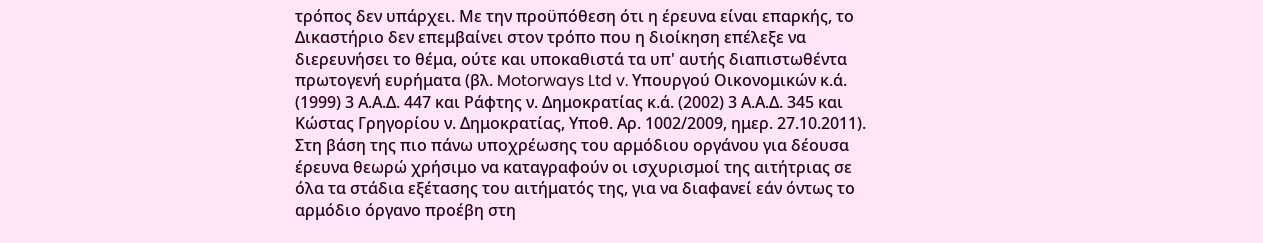τρόπος δεν υπάρχει. Με την προϋπόθεση ότι η έρευνα είναι επαρκής, το Δικαστήριο δεν επεμβαίνει στον τρόπο που η διοίκηση επέλεξε να διερευνήσει το θέμα, ούτε και υποκαθιστά τα υπ' αυτής διαπιστωθέντα πρωτογενή ευρήματα (βλ. Motorways Ltd v. Υπουργού Οικονομικών κ.ά. (1999) 3 Α.Α.Δ. 447 και Ράφτης ν. Δημοκρατίας κ.ά. (2002) 3 Α.Α.Δ. 345 και Κώστας Γρηγορίου ν. Δημοκρατίας, Υποθ. Αρ. 1002/2009, ημερ. 27.10.2011).
Στη βάση της πιο πάνω υποχρέωσης του αρμόδιου οργάνου για δέουσα έρευνα θεωρώ χρήσιμο να καταγραφούν οι ισχυρισμοί της αιτήτριας σε όλα τα στάδια εξέτασης του αιτήματός της, για να διαφανεί εάν όντως το αρμόδιο όργανο προέβη στη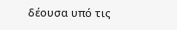δέουσα υπό τις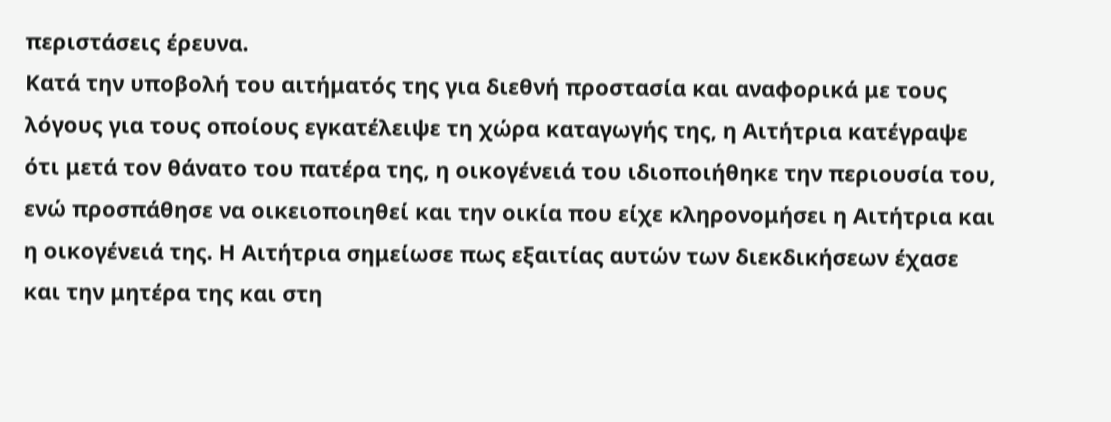περιστάσεις έρευνα.
Κατά την υποβολή του αιτήματός της για διεθνή προστασία και αναφορικά με τους λόγους για τους οποίους εγκατέλειψε τη χώρα καταγωγής της, η Αιτήτρια κατέγραψε ότι μετά τον θάνατο του πατέρα της, η οικογένειά του ιδιοποιήθηκε την περιουσία του, ενώ προσπάθησε να οικειοποιηθεί και την οικία που είχε κληρονομήσει η Αιτήτρια και η οικογένειά της. Η Αιτήτρια σημείωσε πως εξαιτίας αυτών των διεκδικήσεων έχασε και την μητέρα της και στη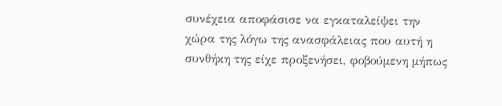συνέχεια αποφάσισε να εγκαταλείψει την χώρα της λόγω της ανασφάλειας που αυτή η συνθήκη της είχε προξενήσει, φοβούμενη μήπως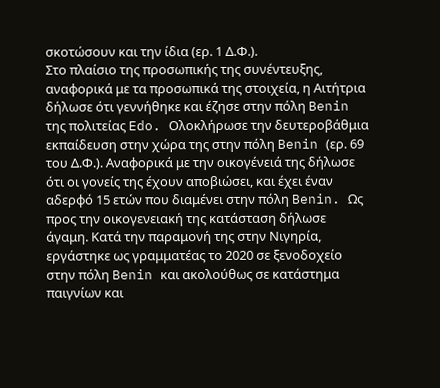σκοτώσουν και την ίδια (ερ. 1 Δ.Φ.).
Στο πλαίσιο της προσωπικής της συνέντευξης, αναφορικά με τα προσωπικά της στοιχεία, η Αιτήτρια δήλωσε ότι γεννήθηκε και έζησε στην πόλη Benin της πολιτείας Edo. Ολοκλήρωσε την δευτεροβάθμια εκπαίδευση στην χώρα της στην πόλη Benin (ερ. 69 του Δ.Φ.). Αναφορικά με την οικογένειά της δήλωσε ότι οι γονείς της έχουν αποβιώσει, και έχει έναν αδερφό 15 ετών που διαμένει στην πόλη Benin. Ως προς την οικογενειακή της κατάσταση δήλωσε άγαμη. Κατά την παραμονή της στην Νιγηρία, εργάστηκε ως γραμματέας το 2020 σε ξενοδοχείο στην πόλη Benin και ακολούθως σε κατάστημα παιγνίων και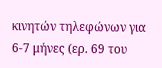κινητών τηλεφώνων για 6-7 μήνες (ερ. 69 του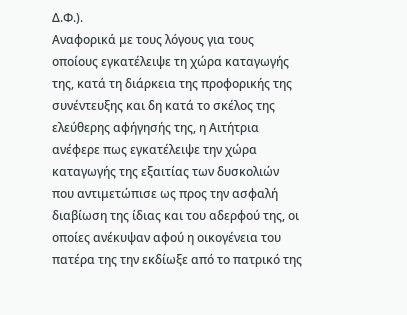Δ.Φ.).
Αναφορικά με τους λόγους για τους οποίους εγκατέλειψε τη χώρα καταγωγής της, κατά τη διάρκεια της προφορικής της συνέντευξης και δη κατά το σκέλος της ελεύθερης αφήγησής της, η Αιτήτρια ανέφερε πως εγκατέλειψε την χώρα καταγωγής της εξαιτίας των δυσκολιών που αντιμετώπισε ως προς την ασφαλή διαβίωση της ίδιας και του αδερφού της, οι οποίες ανέκυψαν αφού η οικογένεια του πατέρα της την εκδίωξε από το πατρικό της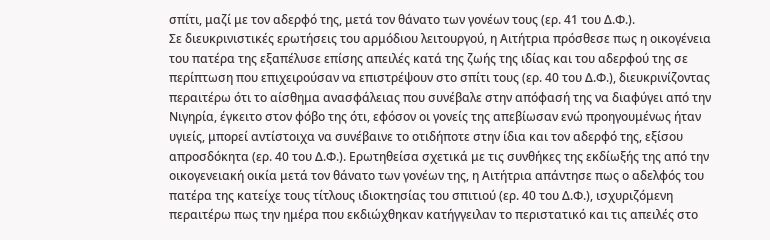σπίτι, μαζί με τον αδερφό της, μετά τον θάνατο των γονέων τους (ερ. 41 του Δ.Φ.).
Σε διευκρινιστικές ερωτήσεις του αρμόδιου λειτουργού, η Αιτήτρια πρόσθεσε πως η οικογένεια του πατέρα της εξαπέλυσε επίσης απειλές κατά της ζωής της ιδίας και του αδερφού της σε περίπτωση που επιχειρούσαν να επιστρέψουν στο σπίτι τους (ερ. 40 του Δ.Φ.), διευκρινίζοντας περαιτέρω ότι το αίσθημα ανασφάλειας που συνέβαλε στην απόφασή της να διαφύγει από την Νιγηρία, έγκειτο στον φόβο της ότι, εφόσον οι γονείς της απεβίωσαν ενώ προηγουμένως ήταν υγιείς, μπορεί αντίστοιχα να συνέβαινε το οτιδήποτε στην ίδια και τον αδερφό της, εξίσου απροσδόκητα (ερ. 40 του Δ.Φ.). Ερωτηθείσα σχετικά με τις συνθήκες της εκδίωξής της από την οικογενειακή οικία μετά τον θάνατο των γονέων της, η Αιτήτρια απάντησε πως ο αδελφός του πατέρα της κατείχε τους τίτλους ιδιοκτησίας του σπιτιού (ερ. 40 του Δ.Φ.), ισχυριζόμενη περαιτέρω πως την ημέρα που εκδιώχθηκαν κατήγγειλαν το περιστατικό και τις απειλές στο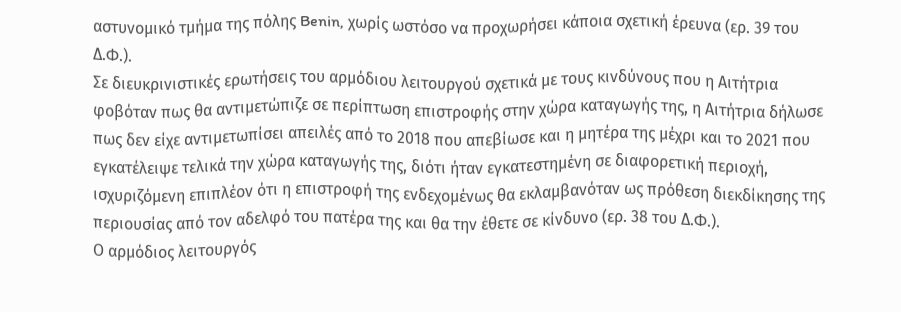αστυνομικό τμήμα της πόλης Benin, χωρίς ωστόσο να προχωρήσει κάποια σχετική έρευνα (ερ. 39 του Δ.Φ.).
Σε διευκρινιστικές ερωτήσεις του αρμόδιου λειτουργού σχετικά με τους κινδύνους που η Αιτήτρια φοβόταν πως θα αντιμετώπιζε σε περίπτωση επιστροφής στην χώρα καταγωγής της, η Αιτήτρια δήλωσε πως δεν είχε αντιμετωπίσει απειλές από το 2018 που απεβίωσε και η μητέρα της μέχρι και το 2021 που εγκατέλειψε τελικά την χώρα καταγωγής της, διότι ήταν εγκατεστημένη σε διαφορετική περιοχή, ισχυριζόμενη επιπλέον ότι η επιστροφή της ενδεχομένως θα εκλαμβανόταν ως πρόθεση διεκδίκησης της περιουσίας από τον αδελφό του πατέρα της και θα την έθετε σε κίνδυνο (ερ. 38 του Δ.Φ.).
Ο αρμόδιος λειτουργός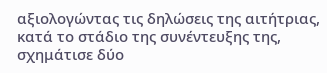αξιολογώντας τις δηλώσεις της αιτήτριας, κατά το στάδιο της συνέντευξης της, σχημάτισε δύο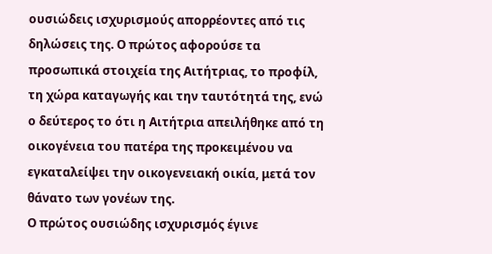ουσιώδεις ισχυρισμούς απορρέοντες από τις δηλώσεις της. Ο πρώτος αφορούσε τα προσωπικά στοιχεία της Αιτήτριας, το προφίλ, τη χώρα καταγωγής και την ταυτότητά της, ενώ ο δεύτερος το ότι η Αιτήτρια απειλήθηκε από τη οικογένεια του πατέρα της προκειμένου να εγκαταλείψει την οικογενειακή οικία, μετά τον θάνατο των γονέων της.
Ο πρώτος ουσιώδης ισχυρισμός έγινε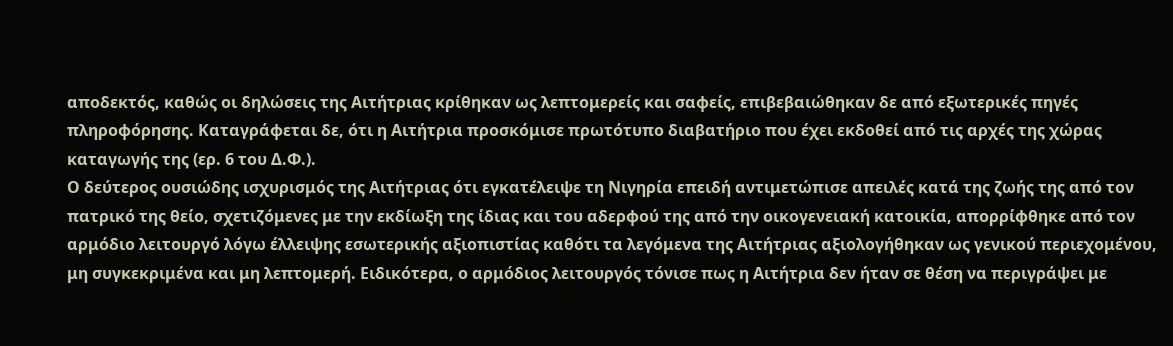αποδεκτός, καθώς οι δηλώσεις της Αιτήτριας κρίθηκαν ως λεπτομερείς και σαφείς, επιβεβαιώθηκαν δε από εξωτερικές πηγές πληροφόρησης. Καταγράφεται δε, ότι η Αιτήτρια προσκόμισε πρωτότυπο διαβατήριο που έχει εκδοθεί από τις αρχές της χώρας καταγωγής της (ερ. 6 του Δ.Φ.).
Ο δεύτερος ουσιώδης ισχυρισμός της Αιτήτριας ότι εγκατέλειψε τη Νιγηρία επειδή αντιμετώπισε απειλές κατά της ζωής της από τον πατρικό της θείο, σχετιζόμενες με την εκδίωξη της ίδιας και του αδερφού της από την οικογενειακή κατοικία, απορρίφθηκε από τον αρμόδιο λειτουργό λόγω έλλειψης εσωτερικής αξιοπιστίας καθότι τα λεγόμενα της Αιτήτριας αξιολογήθηκαν ως γενικού περιεχομένου, μη συγκεκριμένα και μη λεπτομερή. Ειδικότερα, ο αρμόδιος λειτουργός τόνισε πως η Αιτήτρια δεν ήταν σε θέση να περιγράψει με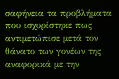σαφήνεια τα προβλήματα που ισχυρίστηκε πως αντιμετώπισε μετά τον θάνατο των γονέων της αναφορικά με την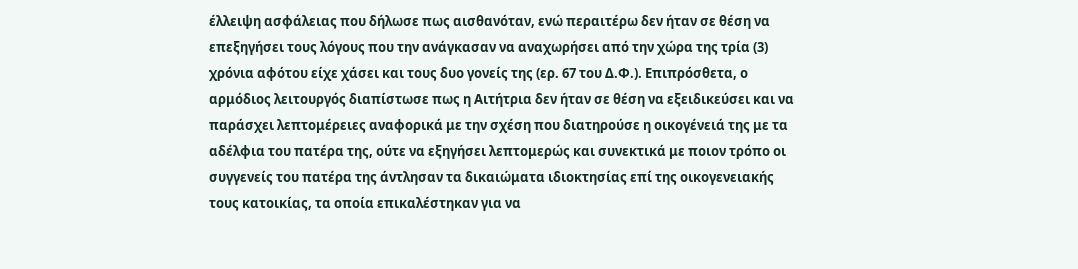έλλειψη ασφάλειας που δήλωσε πως αισθανόταν, ενώ περαιτέρω δεν ήταν σε θέση να επεξηγήσει τους λόγους που την ανάγκασαν να αναχωρήσει από την χώρα της τρία (3) χρόνια αφότου είχε χάσει και τους δυο γονείς της (ερ. 67 του Δ.Φ.). Επιπρόσθετα, ο αρμόδιος λειτουργός διαπίστωσε πως η Αιτήτρια δεν ήταν σε θέση να εξειδικεύσει και να παράσχει λεπτομέρειες αναφορικά με την σχέση που διατηρούσε η οικογένειά της με τα αδέλφια του πατέρα της, ούτε να εξηγήσει λεπτομερώς και συνεκτικά με ποιον τρόπο οι συγγενείς του πατέρα της άντλησαν τα δικαιώματα ιδιοκτησίας επί της οικογενειακής τους κατοικίας, τα οποία επικαλέστηκαν για να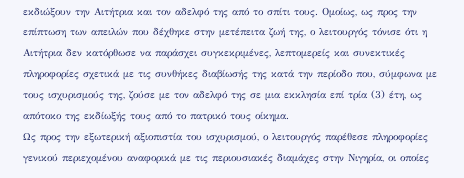εκδιώξουν την Αιτήτρια και τον αδελφό της από το σπίτι τους. Ομοίως, ως προς την επίπτωση των απειλών που δέχθηκε στην μετέπειτα ζωή της, ο λειτουργός τόνισε ότι η Αιτήτρια δεν κατόρθωσε να παράσχει συγκεκριμένες, λεπτομερείς και συνεκτικές πληροφορίες σχετικά με τις συνθήκες διαβίωσής της κατά την περίοδο που, σύμφωνα με τους ισχυρισμούς της, ζούσε με τον αδελφό της σε μια εκκλησία επί τρία (3) έτη, ως απότοκο της εκδίωξής τους από το πατρικό τους οίκημα.
Ως προς την εξωτερική αξιοπιστία του ισχυρισμού, ο λειτουργός παρέθεσε πληροφορίες γενικού περιεχομένου αναφορικά με τις περιουσιακές διαμάχες στην Νιγηρία, οι οποίες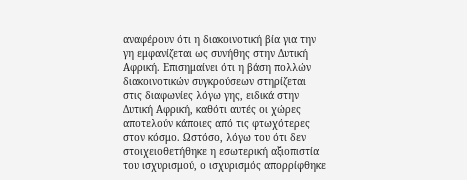αναφέρουν ότι η διακοινοτική βία για την γη εμφανίζεται ως συνήθης στην Δυτική Αφρική. Επισημαίνει ότι η βάση πολλών διακοινοτικών συγκρούσεων στηρίζεται στις διαφωνίες λόγω γης, ειδικά στην Δυτική Αφρική, καθότι αυτές οι χώρες αποτελούν κάποιες από τις φτωχότερες στον κόσμο. Ωστόσο, λόγω του ότι δεν στοιχειοθετήθηκε η εσωτερική αξιοπιστία του ισχυρισμού, ο ισχυρισμός απορρίφθηκε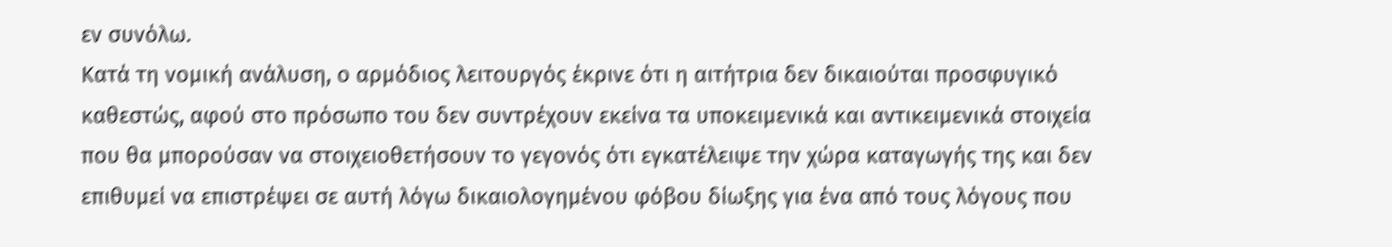εν συνόλω.
Κατά τη νομική ανάλυση, ο αρμόδιος λειτουργός έκρινε ότι η αιτήτρια δεν δικαιούται προσφυγικό καθεστώς, αφού στο πρόσωπο του δεν συντρέχουν εκείνα τα υποκειμενικά και αντικειμενικά στοιχεία που θα μπορούσαν να στοιχειοθετήσουν το γεγονός ότι εγκατέλειψε την χώρα καταγωγής της και δεν επιθυμεί να επιστρέψει σε αυτή λόγω δικαιολογημένου φόβου δίωξης για ένα από τους λόγους που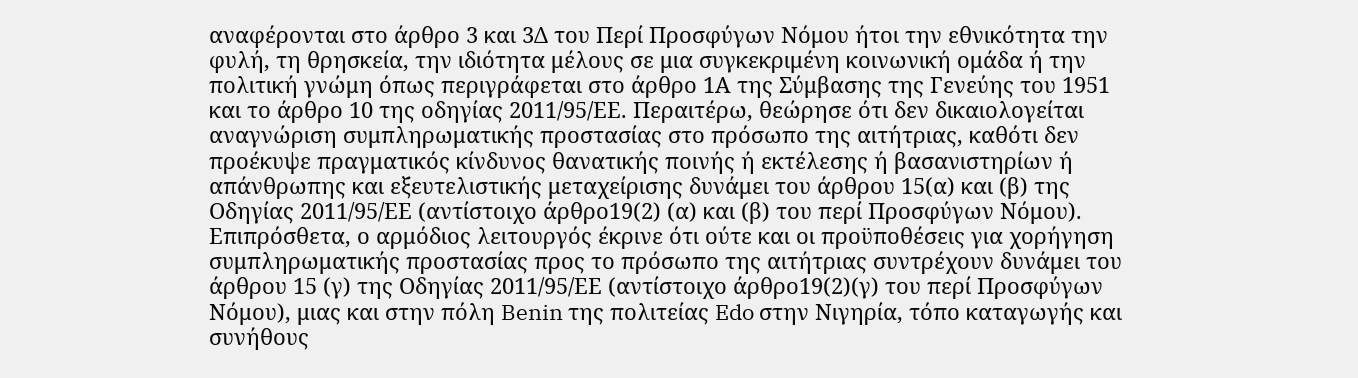αναφέρονται στο άρθρο 3 και 3Δ του Περί Προσφύγων Νόμου ήτοι την εθνικότητα την φυλή, τη θρησκεία, την ιδιότητα μέλους σε μια συγκεκριμένη κοινωνική ομάδα ή την πολιτική γνώμη όπως περιγράφεται στο άρθρο 1Α της Σύμβασης της Γενεύης του 1951 και το άρθρο 10 της οδηγίας 2011/95/ΕΕ. Περαιτέρω, θεώρησε ότι δεν δικαιολογείται αναγνώριση συμπληρωματικής προστασίας στο πρόσωπο της αιτήτριας, καθότι δεν προέκυψε πραγματικός κίνδυνος θανατικής ποινής ή εκτέλεσης ή βασανιστηρίων ή απάνθρωπης και εξευτελιστικής μεταχείρισης δυνάμει του άρθρου 15(α) και (β) της Οδηγίας 2011/95/ΕΕ (αντίστοιχο άρθρο19(2) (α) και (β) του περί Προσφύγων Νόμου). Επιπρόσθετα, ο αρμόδιος λειτουργός έκρινε ότι ούτε και οι προϋποθέσεις για χορήγηση συμπληρωματικής προστασίας προς το πρόσωπο της αιτήτριας συντρέχουν δυνάμει του άρθρου 15 (γ) της Οδηγίας 2011/95/ΕΕ (αντίστοιχο άρθρο19(2)(γ) του περί Προσφύγων Νόμου), μιας και στην πόλη Benin της πολιτείας Edo στην Νιγηρία, τόπο καταγωγής και συνήθους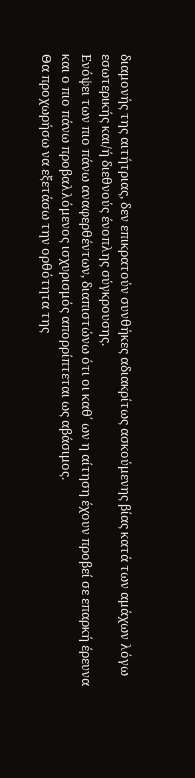διαμονής της αιτήτριας, δεν επικρατούν συνθήκες αδιακρίτως ασκούμενης βίας κατά των αμάχων λόγω εσωτερικής και/ή διεθνούς ένοπλης σύγκρουσης.
Ενόψει των πιο πάνω αναφερθέντων, διαπιστώνω ότι οι καθ΄ ων η αίτηση έχουν προβεί σε επαρκή έρευνα και ο πιο πάνω προβαλλόμενος ισχυρισμός απορρίπτεται ως αβάσιμος.
Θα προχωρήσω να εξετάσω την ορθότητα της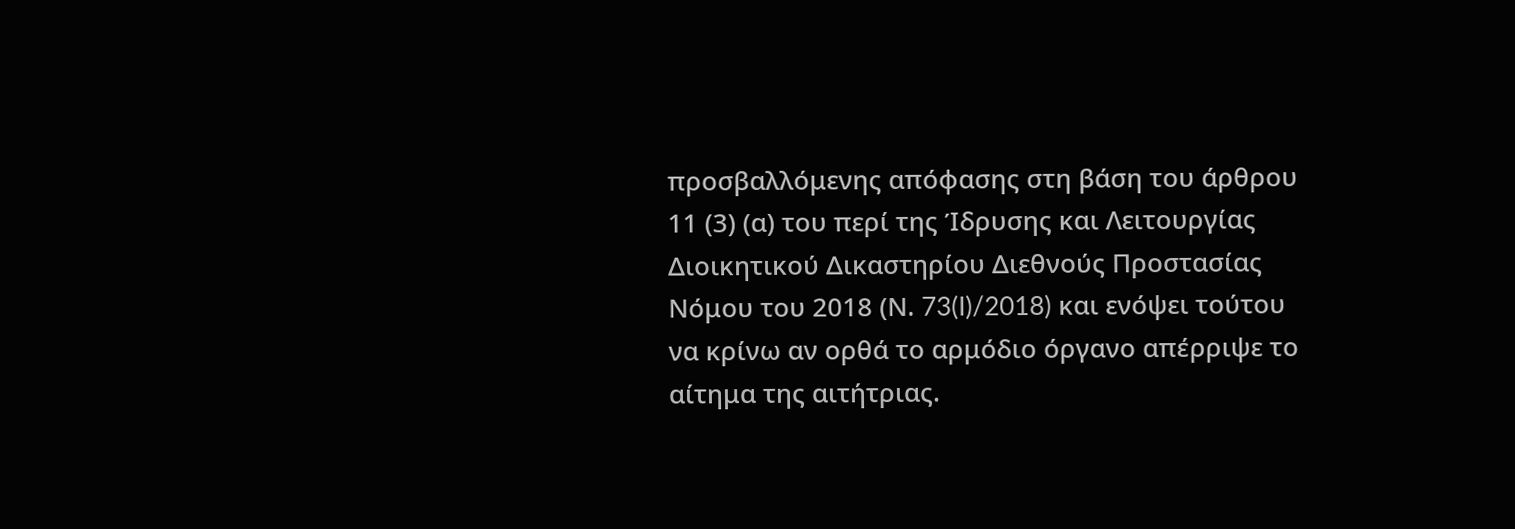προσβαλλόμενης απόφασης στη βάση του άρθρου 11 (3) (α) του περί της Ίδρυσης και Λειτουργίας Διοικητικού Δικαστηρίου Διεθνούς Προστασίας Νόμου του 2018 (Ν. 73(I)/2018) και ενόψει τούτου να κρίνω αν ορθά το αρμόδιο όργανο απέρριψε το αίτημα της αιτήτριας.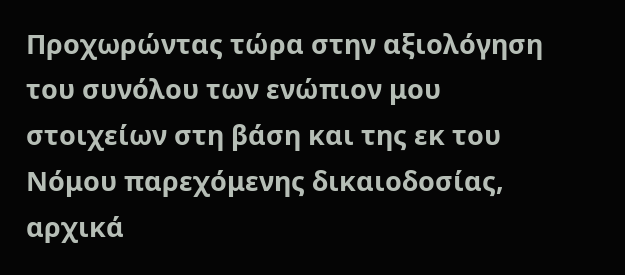Προχωρώντας τώρα στην αξιολόγηση του συνόλου των ενώπιον μου στοιχείων στη βάση και της εκ του Νόμου παρεχόμενης δικαιοδοσίας, αρχικά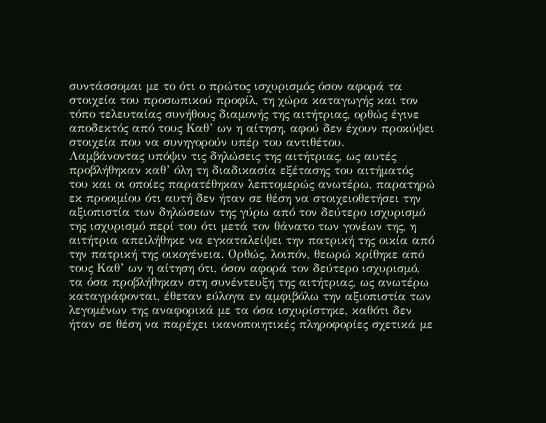συντάσσομαι με το ότι ο πρώτος ισχυρισμός όσον αφορά τα στοιχεία του προσωπικού προφίλ, τη χώρα καταγωγής και τον τόπο τελευταίας συνήθους διαμονής της αιτήτριας, ορθώς έγινε αποδεκτός από τους Καθ’ ων η αίτηση, αφού δεν έχουν προκύψει στοιχεία που να συνηγορούν υπέρ του αντιθέτου.
Λαμβάνοντας υπόψιν τις δηλώσεις της αιτήτριας, ως αυτές προβλήθηκαν καθ’ όλη τη διαδικασία εξέτασης του αιτήματός του και οι οποίες παρατέθηκαν λεπτομερώς ανωτέρω, παρατηρώ εκ προοιμίου ότι αυτή δεν ήταν σε θέση να στοιχειοθετήσει την αξιοπιστία των δηλώσεων της γύρω από τον δεύτερο ισχυρισμό της ισχυρισμό περί του ότι μετά τον θάνατο των γονέων της, η αιτήτρια απειλήθηκε να εγκαταλείψει την πατρική της οικία από την πατρική της οικογένεια. Ορθώς, λοιπόν, θεωρώ κρίθηκε από τους Kαθ’ ων η αίτηση ότι, όσον αφορά τον δεύτερο ισχυρισμό, τα όσα προβλήθηκαν στη συνέντευξη της αιτήτριας, ως ανωτέρω καταγράφονται, έθεταν εύλογα εν αμφιβόλω την αξιοπιστία των λεγομένων της αναφορικά με τα όσα ισχυρίστηκε, καθότι δεν ήταν σε θέση να παρέχει ικανοποιητικές πληροφορίες σχετικά με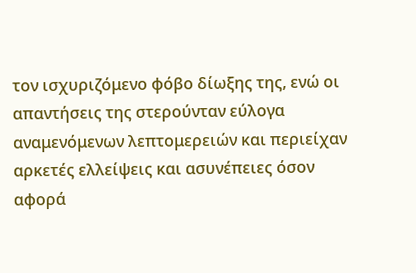τον ισχυριζόμενο φόβο δίωξης της, ενώ οι απαντήσεις της στερούνταν εύλογα αναμενόμενων λεπτομερειών και περιείχαν αρκετές ελλείψεις και ασυνέπειες όσον αφορά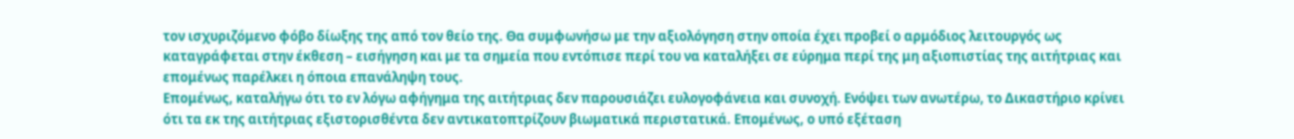τον ισχυριζόμενο φόβο δίωξης της από τον θείο της. Θα συμφωνήσω με την αξιολόγηση στην οποία έχει προβεί ο αρμόδιος λειτουργός ως καταγράφεται στην έκθεση – εισήγηση και με τα σημεία που εντόπισε περί του να καταλήξει σε εύρημα περί της μη αξιοπιστίας της αιτήτριας και επομένως παρέλκει η όποια επανάληψη τους.
Επομένως, καταλήγω ότι το εν λόγω αφήγημα της αιτήτριας δεν παρουσιάζει ευλογοφάνεια και συνοχή. Ενόψει των ανωτέρω, το Δικαστήριο κρίνει ότι τα εκ της αιτήτριας εξιστορισθέντα δεν αντικατοπτρίζουν βιωματικά περιστατικά. Επομένως, ο υπό εξέταση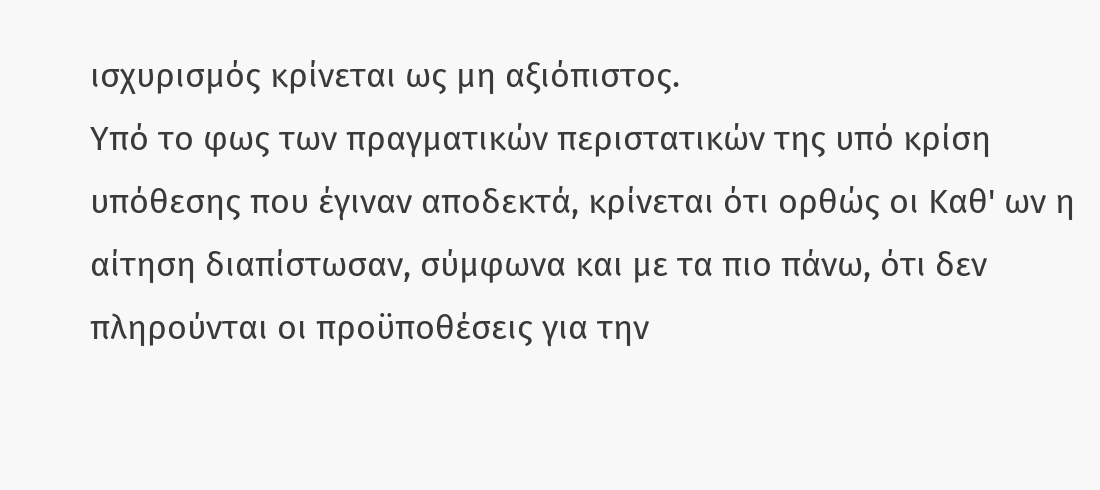ισχυρισμός κρίνεται ως μη αξιόπιστος.
Υπό το φως των πραγματικών περιστατικών της υπό κρίση υπόθεσης που έγιναν αποδεκτά, κρίνεται ότι ορθώς οι Καθ' ων η αίτηση διαπίστωσαν, σύμφωνα και με τα πιο πάνω, ότι δεν πληρούνται οι προϋποθέσεις για την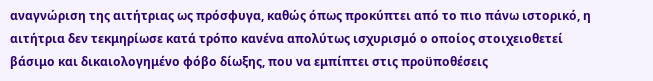αναγνώριση της αιτήτριας ως πρόσφυγα, καθώς όπως προκύπτει από το πιο πάνω ιστορικό, η αιτήτρια δεν τεκμηρίωσε κατά τρόπο κανένα απολύτως ισχυρισμό ο οποίος στοιχειοθετεί βάσιμο και δικαιολογημένο φόβο δίωξης, που να εμπίπτει στις προϋποθέσεις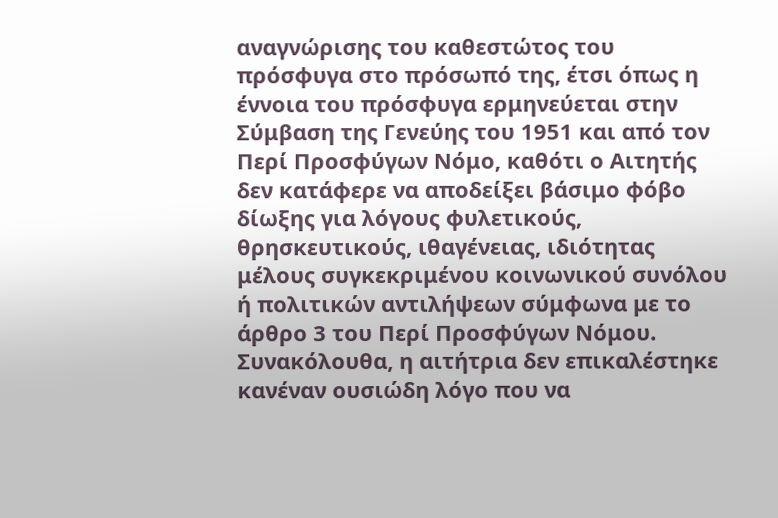αναγνώρισης του καθεστώτος του πρόσφυγα στο πρόσωπό της, έτσι όπως η έννοια του πρόσφυγα ερμηνεύεται στην Σύμβαση της Γενεύης του 1951 και από τον Περί Προσφύγων Νόμο, καθότι ο Αιτητής δεν κατάφερε να αποδείξει βάσιμο φόβο δίωξης για λόγους φυλετικούς, θρησκευτικούς, ιθαγένειας, ιδιότητας μέλους συγκεκριμένου κοινωνικού συνόλου ή πολιτικών αντιλήψεων σύμφωνα με το άρθρο 3 του Περί Προσφύγων Νόμου.
Συνακόλουθα, η αιτήτρια δεν επικαλέστηκε κανέναν ουσιώδη λόγο που να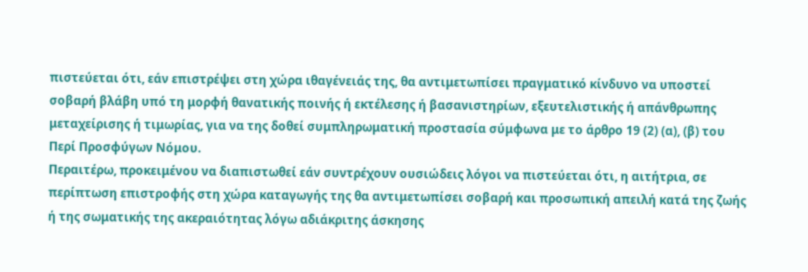πιστεύεται ότι, εάν επιστρέψει στη χώρα ιθαγένειάς της, θα αντιμετωπίσει πραγματικό κίνδυνο να υποστεί σοβαρή βλάβη υπό τη μορφή θανατικής ποινής ή εκτέλεσης ή βασανιστηρίων, εξευτελιστικής ή απάνθρωπης μεταχείρισης ή τιμωρίας, για να της δοθεί συμπληρωματική προστασία σύμφωνα με το άρθρο 19 (2) (α), (β) του Περί Προσφύγων Νόμου.
Περαιτέρω, προκειμένου να διαπιστωθεί εάν συντρέχουν ουσιώδεις λόγοι να πιστεύεται ότι, η αιτήτρια, σε περίπτωση επιστροφής στη χώρα καταγωγής της θα αντιμετωπίσει σοβαρή και προσωπική απειλή κατά της ζωής ή της σωματικής της ακεραιότητας λόγω αδιάκριτης άσκησης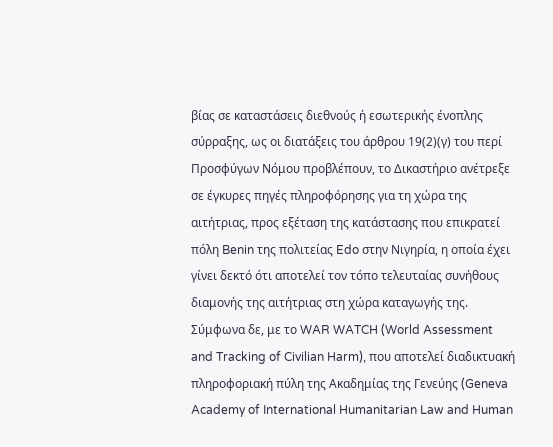βίας σε καταστάσεις διεθνούς ή εσωτερικής ένοπλης σύρραξης, ως οι διατάξεις του άρθρου 19(2)(γ) του περί Προσφύγων Νόμου προβλέπουν, το Δικαστήριο ανέτρεξε σε έγκυρες πηγές πληροφόρησης για τη χώρα της αιτήτριας, προς εξέταση της κατάστασης που επικρατεί πόλη Benin της πολιτείας Edo στην Νιγηρία, η οποία έχει γίνει δεκτό ότι αποτελεί τον τόπο τελευταίας συνήθους διαμονής της αιτήτριας στη χώρα καταγωγής της.
Σύμφωνα δε, με το WAR WATCH (World Assessment and Tracking of Civilian Harm), που αποτελεί διαδικτυακή πληροφοριακή πύλη της Ακαδημίας της Γενεύης (Geneva Academy of International Humanitarian Law and Human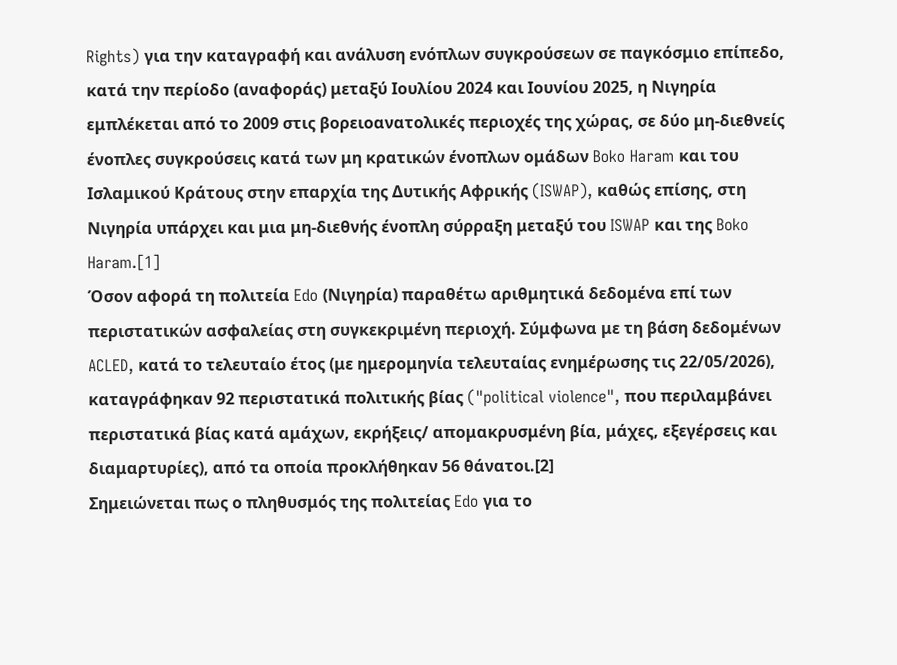Rights) για την καταγραφή και ανάλυση ενόπλων συγκρούσεων σε παγκόσμιο επίπεδο, κατά την περίοδο (αναφοράς) μεταξύ Ιουλίου 2024 και Ιουνίου 2025, η Νιγηρία εμπλέκεται από το 2009 στις βορειοανατολικές περιοχές της χώρας, σε δύο μη-διεθνείς ένοπλες συγκρούσεις κατά των μη κρατικών ένοπλων ομάδων Boko Haram και του Ισλαμικού Κράτους στην επαρχία της Δυτικής Αφρικής (ISWAP), καθώς επίσης, στη Νιγηρία υπάρχει και μια μη-διεθνής ένοπλη σύρραξη μεταξύ του ISWAP και της Boko Haram.[1]
Όσον αφορά τη πολιτεία Edo (Νιγηρία) παραθέτω αριθμητικά δεδομένα επί των περιστατικών ασφαλείας στη συγκεκριμένη περιοχή. Σύμφωνα με τη βάση δεδομένων ACLED, κατά το τελευταίο έτος (με ημερομηνία τελευταίας ενημέρωσης τις 22/05/2026), καταγράφηκαν 92 περιστατικά πολιτικής βίας ("political violence", που περιλαμβάνει περιστατικά βίας κατά αμάχων, εκρήξεις/ απομακρυσμένη βία, μάχες, εξεγέρσεις και διαμαρτυρίες), από τα οποία προκλήθηκαν 56 θάνατοι.[2]
Σημειώνεται πως ο πληθυσμός της πολιτείας Edo για το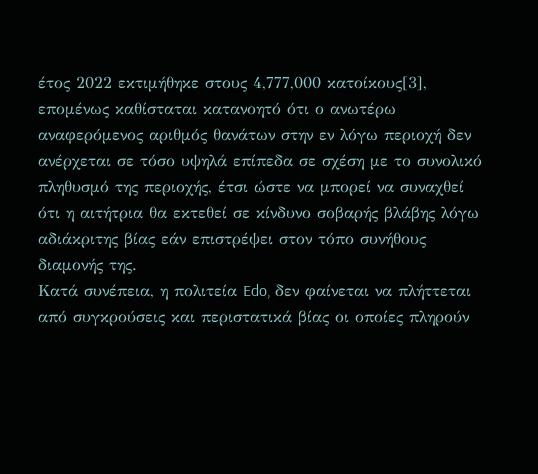έτος 2022 εκτιμήθηκε στους 4,777,000 κατοίκους[3], επομένως καθίσταται κατανοητό ότι ο ανωτέρω αναφερόμενος αριθμός θανάτων στην εν λόγω περιοχή δεν ανέρχεται σε τόσο υψηλά επίπεδα σε σχέση με το συνολικό πληθυσμό της περιοχής, έτσι ώστε να μπορεί να συναχθεί ότι η αιτήτρια θα εκτεθεί σε κίνδυνο σοβαρής βλάβης λόγω αδιάκριτης βίας εάν επιστρέψει στον τόπο συνήθους διαμονής της.
Κατά συνέπεια, η πολιτεία Edo, δεν φαίνεται να πλήττεται από συγκρούσεις και περιστατικά βίας οι οποίες πληρούν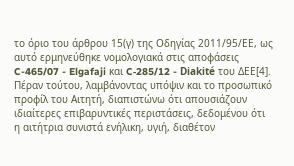το όριο του άρθρου 15(γ) της Οδηγίας 2011/95/ΕΕ, ως αυτό ερμηνεύθηκε νομολογιακά στις αποφάσεις C-465/07 - Elgafaji και C‑285/12 - Diakité του ΔΕΕ[4]. Πέραν τούτου, λαμβάνοντας υπόψιν και το προσωπικό προφίλ του Αιτητή, διαπιστώνω ότι απουσιάζουν ιδιαίτερες επιβαρυντικές περιστάσεις, δεδομένου ότι η αιτήτρια συνιστά ενήλικη, υγιή, διαθέτον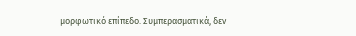μορφωτικό επίπεδο. Συμπερασματικά, δεν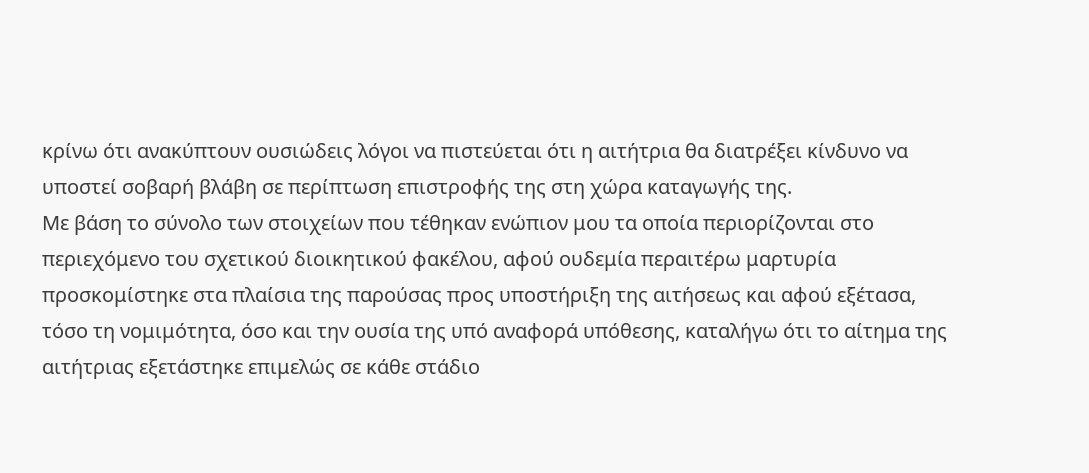κρίνω ότι ανακύπτουν ουσιώδεις λόγοι να πιστεύεται ότι η αιτήτρια θα διατρέξει κίνδυνο να υποστεί σοβαρή βλάβη σε περίπτωση επιστροφής της στη χώρα καταγωγής της.
Με βάση το σύνολο των στοιχείων που τέθηκαν ενώπιον μου τα οποία περιορίζονται στο περιεχόμενο του σχετικού διοικητικού φακέλου, αφού ουδεμία περαιτέρω μαρτυρία προσκομίστηκε στα πλαίσια της παρούσας προς υποστήριξη της αιτήσεως και αφού εξέτασα, τόσο τη νομιμότητα, όσο και την ουσία της υπό αναφορά υπόθεσης, καταλήγω ότι το αίτημα της αιτήτριας εξετάστηκε επιμελώς σε κάθε στάδιο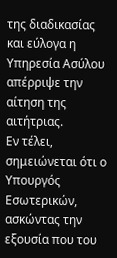της διαδικασίας και εύλογα η Υπηρεσία Ασύλου απέρριψε την αίτηση της αιτήτριας.
Εν τέλει, σημειώνεται ότι ο Υπουργός Εσωτερικών, ασκώντας την εξουσία που του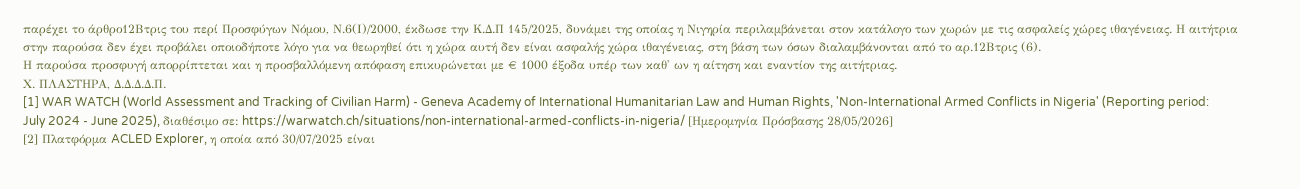παρέχει το άρθρο12Βτρις του περί Προσφύγων Νόμου, Ν.6(Ι)/2000, έκδωσε την Κ.Δ.Π 145/2025, δυνάμει της οποίας η Νιγηρία περιλαμβάνεται στον κατάλογο των χωρών με τις ασφαλείς χώρες ιθαγένειας. Η αιτήτρια στην παρούσα δεν έχει προβάλει οποιοδήποτε λόγο για να θεωρηθεί ότι η χώρα αυτή δεν είναι ασφαλής χώρα ιθαγένειας, στη βάση των όσων διαλαμβάνονται από το αρ.12Βτρις (6).
Η παρούσα προσφυγή απορρίπτεται και η προσβαλλόμενη απόφαση επικυρώνεται με € 1000 έξοδα υπέρ των καθ' ων η αίτηση και εναντίον της αιτήτριας.
Χ. ΠΛΑΣΤΗΡΑ, Δ.Δ.Δ.Δ.Π.
[1] WAR WATCH (World Assessment and Tracking of Civilian Harm) - Geneva Academy of International Humanitarian Law and Human Rights, 'Non-International Armed Conflicts in Nigeria' (Reporting period: July 2024 - June 2025), διαθέσιμο σε: https://warwatch.ch/situations/non-international-armed-conflicts-in-nigeria/ [Ημερομηνία Πρόσβασης 28/05/2026]
[2] Πλατφόρμα ACLED Explorer, η οποία από 30/07/2025 είναι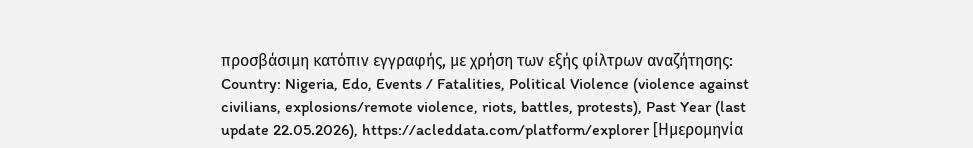προσβάσιμη κατόπιν εγγραφής, με χρήση των εξής φίλτρων αναζήτησης: Country: Nigeria, Edo, Events / Fatalities, Political Violence (violence against civilians, explosions/remote violence, riots, battles, protests), Past Year (last update 22.05.2026), https://acleddata.com/platform/explorer [Ημερομηνία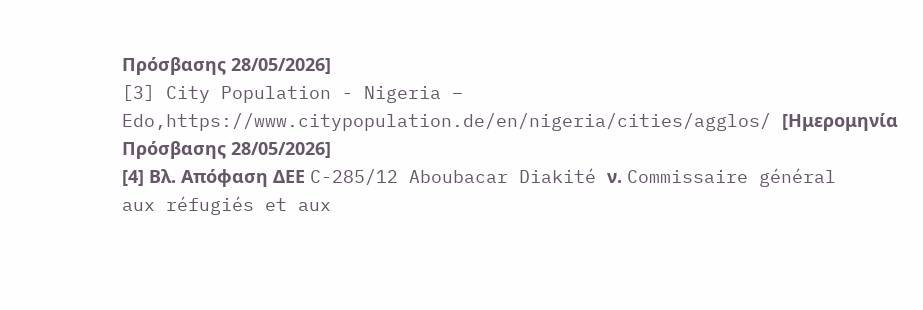Πρόσβασης 28/05/2026]
[3] City Population - Nigeria – Edo,https://www.citypopulation.de/en/nigeria/cities/agglos/ [Ημερομηνία Πρόσβασης 28/05/2026]
[4] Βλ. Απόφαση ΔΕΕ C-285/12 Aboubacar Diakité ν. Commissaire général aux réfugiés et aux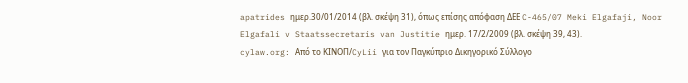apatrides ημερ.30/01/2014 (βλ. σκέψη 31), όπως επίσης απόφαση ΔΕΕ C-465/07 Meki Elgafaji, Noor Elgafali v Staatssecretaris van Justitie ημερ. 17/2/2009 (βλ. σκέψη 39, 43).
cylaw.org: Από το ΚΙΝOΠ/CyLii για τον Παγκύπριο Δικηγορικό Σύλλογο